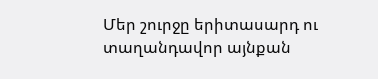Մեր շուրջը երիտասարդ ու տաղանդավոր այնքան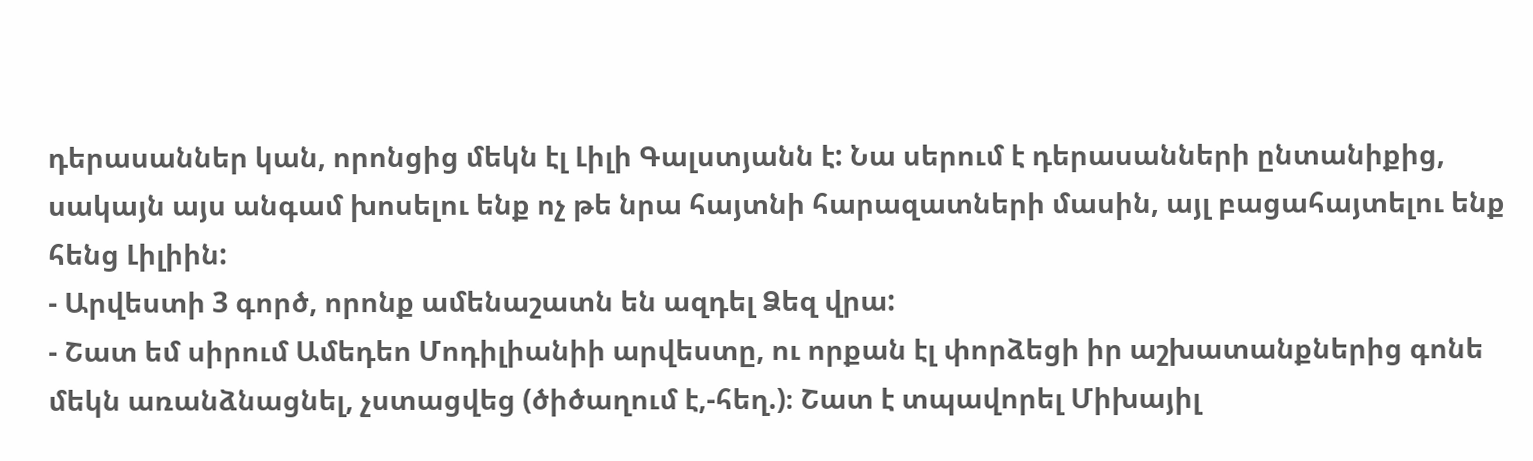դերասաններ կան, որոնցից մեկն էլ Լիլի Գալստյանն է: Նա սերում է դերասանների ընտանիքից, սակայն այս անգամ խոսելու ենք ոչ թե նրա հայտնի հարազատների մասին, այլ բացահայտելու ենք հենց Լիլիին:
- Արվեստի 3 գործ, որոնք ամենաշատն են ազդել Ձեզ վրա:
- Շատ եմ սիրում Ամեդեո Մոդիլիանիի արվեստը, ու որքան էլ փորձեցի իր աշխատանքներից գոնե մեկն առանձնացնել, չստացվեց (ծիծաղում է,-հեղ.)։ Շատ է տպավորել Միխայիլ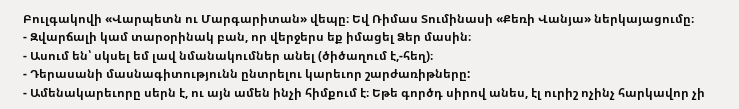Բուլգակովի «Վարպետն ու Մարգարիտան» վեպը։ Եվ Ռիմաս Տումինասի «Քեռի Վանյա» ներկայացումը։
- Զվարճալի կամ տարօրինակ բան, որ վերջերս եք իմացել Ձեր մասին։
- Ասում են՝ սկսել եմ լավ նմանակումներ անել (ծիծաղում է,-հեղ)։
- Դերասանի մասնագիտությունն ընտրելու կարեւոր շարժառիթները:
- Ամենակարեւորը սերն է, ու այն ամեն ինչի հիմքում է։ Եթե գործդ սիրով անես, էլ ուրիշ ոչինչ հարկավոր չի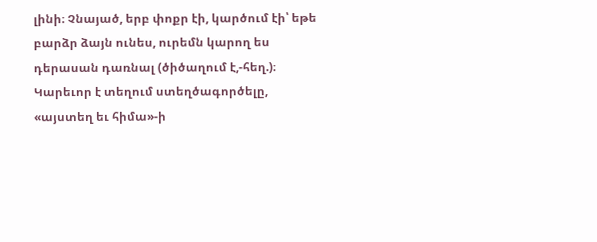լինի։ Չնայած, երբ փոքր էի, կարծում էի՝ եթե բարձր ձայն ունես, ուրեմն կարող ես դերասան դառնալ (ծիծաղում է,-հեղ.)։ Կարեւոր է տեղում ստեղծագործելը, «այստեղ եւ հիմա»-ի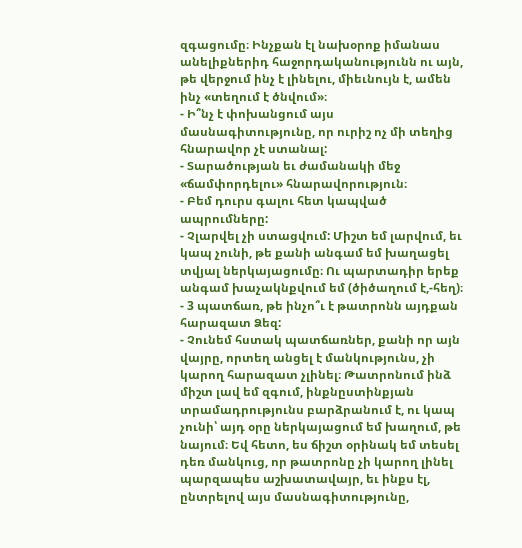զգացումը։ Ինչքան էլ նախօրոք իմանաս անելիքներիդ հաջորդականությունն ու այն, թե վերջում ինչ է լինելու, միեւնույն է, ամեն ինչ «տեղում է ծնվում»։
- Ի՞նչ է փոխանցում այս մասնագիտությունը, որ ուրիշ ոչ մի տեղից հնարավոր չէ ստանալ:
- Տարածության եւ ժամանակի մեջ «ճամփորդելու» հնարավորություն։
- Բեմ դուրս գալու հետ կապված ապրումները:
- Չլարվել չի ստացվում: Միշտ եմ լարվում, եւ կապ չունի, թե քանի անգամ եմ խաղացել տվյալ ներկայացումը։ Ու պարտադիր երեք անգամ խաչակնքվում եմ (ծիծաղում է,-հեղ)։
- 3 պատճառ, թե ինչո՞ւ է թատրոնն այդքան հարազատ Ձեզ:
- Չունեմ հստակ պատճառներ, քանի որ այն վայրը, որտեղ անցել է մանկությունս, չի կարող հարազատ չլինել։ Թատրոնում ինձ միշտ լավ եմ զգում, ինքնըստինքյան տրամադրությունս բարձրանում է, ու կապ չունի՝ այդ օրը ներկայացում եմ խաղում, թե նայում։ Եվ հետո, ես ճիշտ օրինակ եմ տեսել դեռ մանկուց, որ թատրոնը չի կարող լինել պարզապես աշխատավայր, եւ ինքս էլ, ընտրելով այս մասնագիտությունը,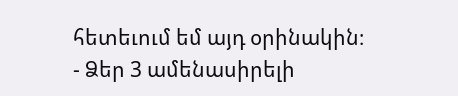հետեւում եմ այդ օրինակին։
- Ձեր 3 ամենասիրելի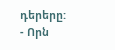դերերը:
- Որն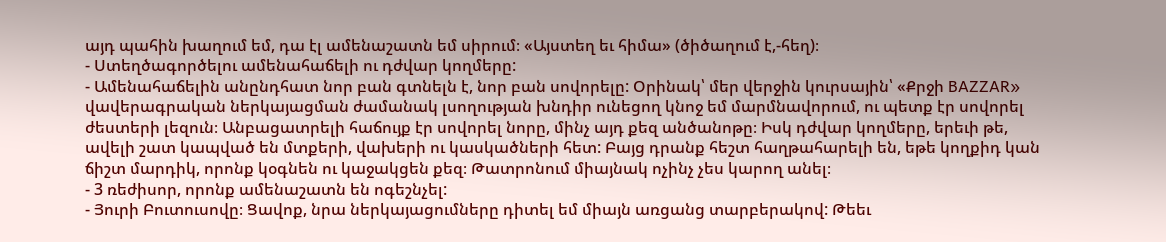այդ պահին խաղում եմ, դա էլ ամենաշատն եմ սիրում։ «Այստեղ եւ հիմա» (ծիծաղում է,-հեղ)։
- Ստեղծագործելու ամենահաճելի ու դժվար կողմերը:
- Ամենահաճելին անընդհատ նոր բան գտնելն է, նոր բան սովորելը: Օրինակ՝ մեր վերջին կուրսային՝ «Քրջի BAZZAR» վավերագրական ներկայացման ժամանակ լսողության խնդիր ունեցող կնոջ եմ մարմնավորում, ու պետք էր սովորել ժեստերի լեզուն։ Անբացատրելի հաճույք էր սովորել նորը, մինչ այդ քեզ անծանոթը։ Իսկ դժվար կողմերը, երեւի թե, ավելի շատ կապված են մտքերի, վախերի ու կասկածների հետ: Բայց դրանք հեշտ հաղթահարելի են, եթե կողքիդ կան ճիշտ մարդիկ, որոնք կօգնեն ու կաջակցեն քեզ։ Թատրոնում միայնակ ոչինչ չես կարող անել։
- 3 ռեժիսոր, որոնք ամենաշատն են ոգեշնչել:
- Յուրի Բուտուսովը։ Ցավոք, նրա ներկայացումները դիտել եմ միայն առցանց տարբերակով: Թեեւ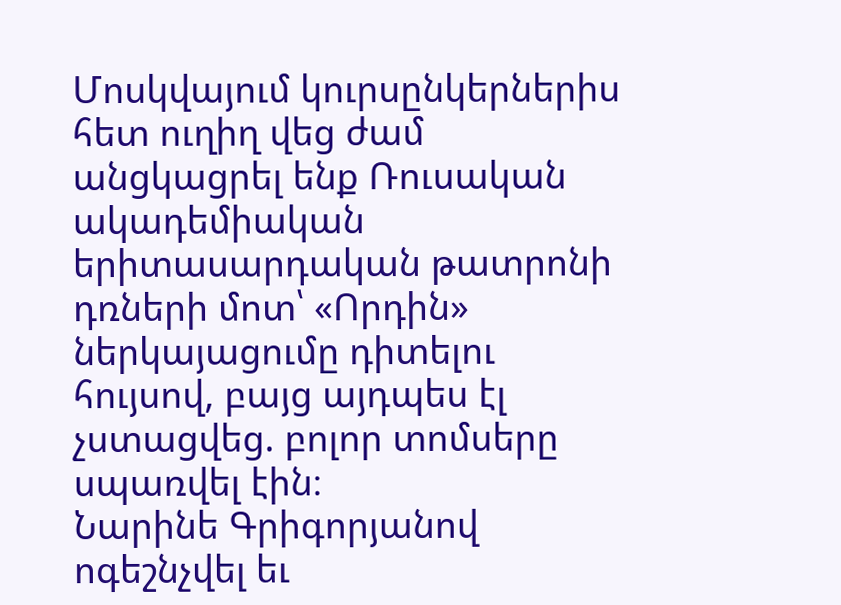Մոսկվայում կուրսընկերներիս հետ ուղիղ վեց ժամ անցկացրել ենք Ռուսական ակադեմիական երիտասարդական թատրոնի դռների մոտ՝ «Որդին» ներկայացումը դիտելու հույսով, բայց այդպես էլ չստացվեց. բոլոր տոմսերը սպառվել էին։
Նարինե Գրիգորյանով ոգեշնչվել եւ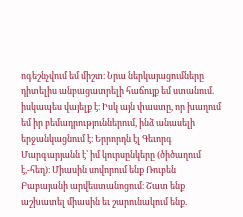ոգեշնչվում եմ միշտ։ Նրա ներկայացումները դիտելիս անբացատրելի հաճույք եմ ստանում. իսկապես վայելք է։ Իսկ այն փաստը, որ խաղում եմ իր բեմադրություններում, ինձ անասելի երջանկացնում է։ Երրորդն էլ Գեւորգ Մարգարյանն է՝ իմ կուրսընկերը (ծիծաղում է,-հեղ)։ Միասին սովորում ենք Ռուբեն Բաբայանի արվեստանոցում։ Շատ ենք աշխատել միասին եւ շարունակում ենք.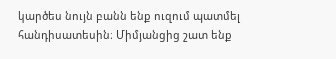կարծես նույն բանն ենք ուզում պատմել հանդիսատեսին։ Միմյանցից շատ ենք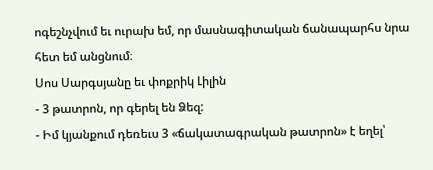ոգեշնչվում եւ ուրախ եմ, որ մասնագիտական ճանապարհս նրա հետ եմ անցնում։
Սոս Սարգսյանը եւ փոքրիկ Լիլին
- 3 թատրոն, որ գերել են Ձեզ:
- Իմ կյանքում դեռեւս 3 «ճակատագրական թատրոն» է եղել՝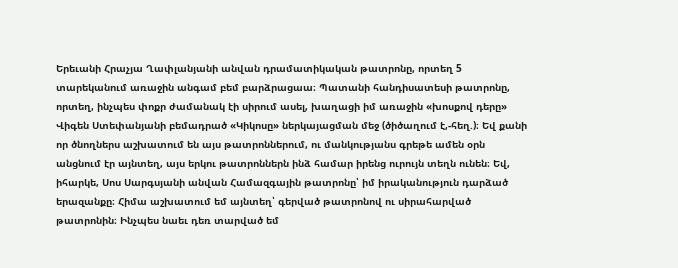Երեւանի Հրաչյա Ղափլանյանի անվան դրամատիկական թատրոնը, որտեղ 5 տարեկանում առաջին անգամ բեմ բարձրացաա։ Պատանի հանդիսատեսի թատրոնը, որտեղ, ինչպես փոքր ժամանակ էի սիրում ասել, խաղացի իմ առաջին «խոսքով դերը» Վիգեն Ստեփանյանի բեմադրած «Կիկոսը» ներկայացման մեջ (ծիծաղում է,-հեղ.)։ Եվ քանի որ ծնողներս աշխատում են այս թատրոններում, ու մանկությանս գրեթե ամեն օրն անցնում էր այնտեղ, այս երկու թատրոններն ինձ համար իրենց ուրույն տեղն ունեն։ Եվ, իհարկե, Սոս Սարգսյանի անվան Համազգային թատրոնը՝ իմ իրականություն դարձած երազանքը։ Հիմա աշխատում եմ այնտեղ՝ գերված թատրոնով ու սիրահարված թատրոնին։ Ինչպես նաեւ դեռ տարված եմ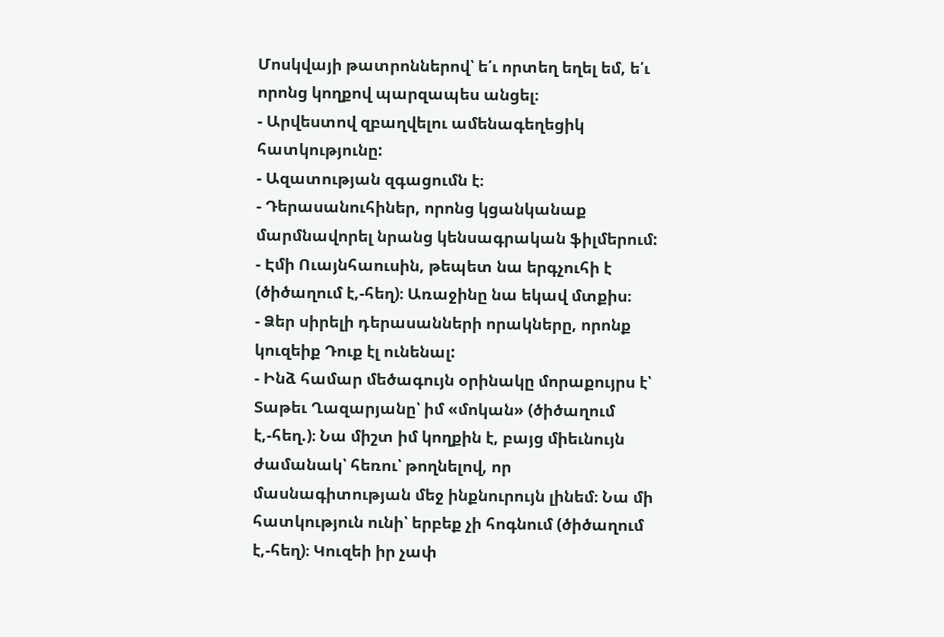Մոսկվայի թատրոններով՝ ե՛ւ որտեղ եղել եմ, ե՛ւ որոնց կողքով պարզապես անցել։
- Արվեստով զբաղվելու ամենագեղեցիկ հատկությունը:
- Ազատության զգացումն է։
- Դերասանուհիներ, որոնց կցանկանաք մարմնավորել նրանց կենսագրական ֆիլմերում:
- Էմի Ուայնհաուսին, թեպետ նա երգչուհի է (ծիծաղում է,-հեղ)։ Առաջինը նա եկավ մտքիս։
- Ձեր սիրելի դերասանների որակները, որոնք կուզեիք Դուք էլ ունենալ:
- Ինձ համար մեծագույն օրինակը մորաքույրս է՝ Տաթեւ Ղազարյանը՝ իմ «մոկան» (ծիծաղում է,-հեղ.)։ Նա միշտ իմ կողքին է, բայց միեւնույն ժամանակ՝ հեռու՝ թողնելով, որ մասնագիտության մեջ ինքնուրույն լինեմ։ Նա մի հատկություն ունի՝ երբեք չի հոգնում (ծիծաղում է,-հեղ)։ Կուզեի իր չափ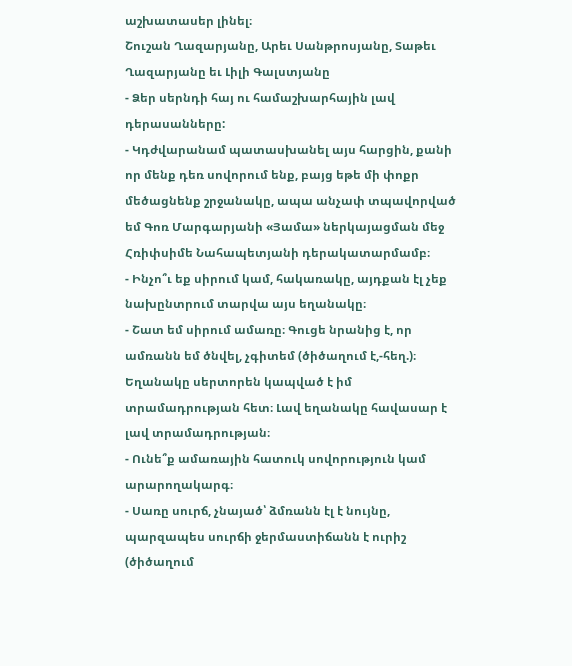աշխատասեր լինել։
Շուշան Ղազարյանը, Արեւ Սանթրոսյանը, Տաթեւ Ղազարյանը եւ Լիլի Գալստյանը
- Ձեր սերնդի հայ ու համաշխարհային լավ դերասանները:
- Կդժվարանամ պատասխանել այս հարցին, քանի որ մենք դեռ սովորում ենք, բայց եթե մի փոքր մեծացնենք շրջանակը, ապա անչափ տպավորված եմ Գոռ Մարգարյանի «Յամա» ներկայացման մեջ Հռիփսիմե Նահապետյանի դերակատարմամբ։
- Ինչո՞ւ եք սիրում կամ, հակառակը, այդքան էլ չեք նախընտրում տարվա այս եղանակը։
- Շատ եմ սիրում ամառը։ Գուցե նրանից է, որ ամռանն եմ ծնվել, չգիտեմ (ծիծաղում է,-հեղ.)։ Եղանակը սերտորեն կապված է իմ տրամադրության հետ։ Լավ եղանակը հավասար է լավ տրամադրության։
- Ունե՞ք ամառային հատուկ սովորություն կամ արարողակարգ։
- Սառը սուրճ, չնայած՝ ձմռանն էլ է նույնը, պարզապես սուրճի ջերմաստիճանն է ուրիշ (ծիծաղում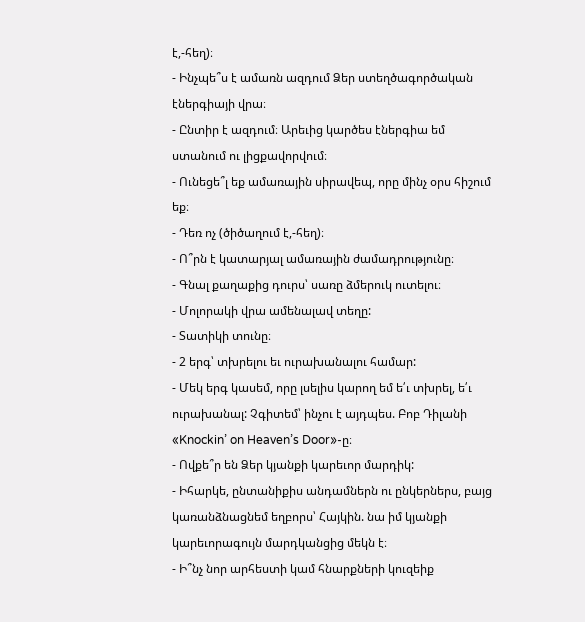է,-հեղ)։
- Ինչպե՞ս է ամառն ազդում Ձեր ստեղծագործական էներգիայի վրա։
- Ընտիր է ազդում։ Արեւից կարծես էներգիա եմ ստանում ու լիցքավորվում։
- Ունեցե՞լ եք ամառային սիրավեպ, որը մինչ օրս հիշում եք։
- Դեռ ոչ (ծիծաղում է,-հեղ)։
- Ո՞րն է կատարյալ ամառային ժամադրությունը։
- Գնալ քաղաքից դուրս՝ սառը ձմերուկ ուտելու։
- Մոլորակի վրա ամենալավ տեղը:
- Տատիկի տունը։
- 2 երգ՝ տխրելու եւ ուրախանալու համար:
- Մեկ երգ կասեմ, որը լսելիս կարող եմ ե՛ւ տխրել, ե՛ւ ուրախանալ: Չգիտեմ՝ ինչու է այդպես. Բոբ Դիլանի «Knockin’ on Heaven’s Door»-ը։
- Ովքե՞ր են Ձեր կյանքի կարեւոր մարդիկ:
- Իհարկե, ընտանիքիս անդամներն ու ընկերներս, բայց կառանձնացնեմ եղբորս՝ Հայկին. նա իմ կյանքի կարեւորագույն մարդկանցից մեկն է։
- Ի՞նչ նոր արհեստի կամ հնարքների կուզեիք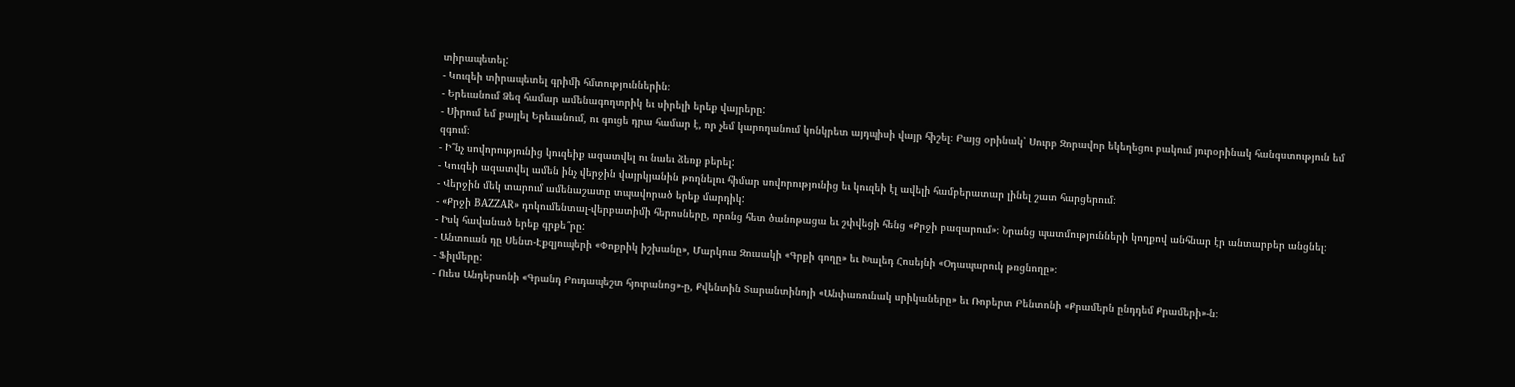տիրապետել:
- Կուզեի տիրապետել գրիմի հմտություններին։
- Երեւանում Ձեզ համար ամենագողտրիկ եւ սիրելի երեք վայրերը:
- Սիրում եմ քայլել Երեւանում, ու գուցե դրա համար է, որ չեմ կարողանում կոնկրետ այդպիսի վայր հիշել։ Բայց օրինակ՝ Սուրբ Զորավոր եկեղեցու բակում յուրօրինակ հանգստություն եմ զգում։
- Ի՞նչ սովորությունից կուզեիք ազատվել ու նաեւ ձեռք բերել:
- Կուզեի ազատվել ամեն ինչ վերջին վայրկյանին թողնելու հիմար սովորությունից եւ կուզեի էլ ավելի համբերատար լինել շատ հարցերում։
- Վերջին մեկ տարում ամենաշատը տպավորած երեք մարդիկ:
- «Քրջի BAZZAR» դոկումենտալ-վերբատիմի հերոսները, որոնց հետ ծանոթացա եւ շփվեցի հենց «Քրջի բազարում»։ Նրանց պատմությունների կողքով անհնար էր անտարբեր անցնել։
- Իսկ հավանած երեք գրքե՞րը:
- Անտուան դը Սենտ-Էքզյուպերի «Փոքրիկ իշխանը», Մարկուս Զուսակի «Գրքի գողը» եւ Խալեդ Հոսեյնի «Օդապարուկ թռցնողը»։
- Ֆիլմերը:
- Ուես Անդերսոնի «Գրանդ Բուդապեշտ հյուրանոց»-ը, Քվենտին Տարանտինոյի «Անփառունակ սրիկաները» եւ Ռոբերտ Բենտոնի «Քրամերն ընդդեմ Քրամերի»-ն։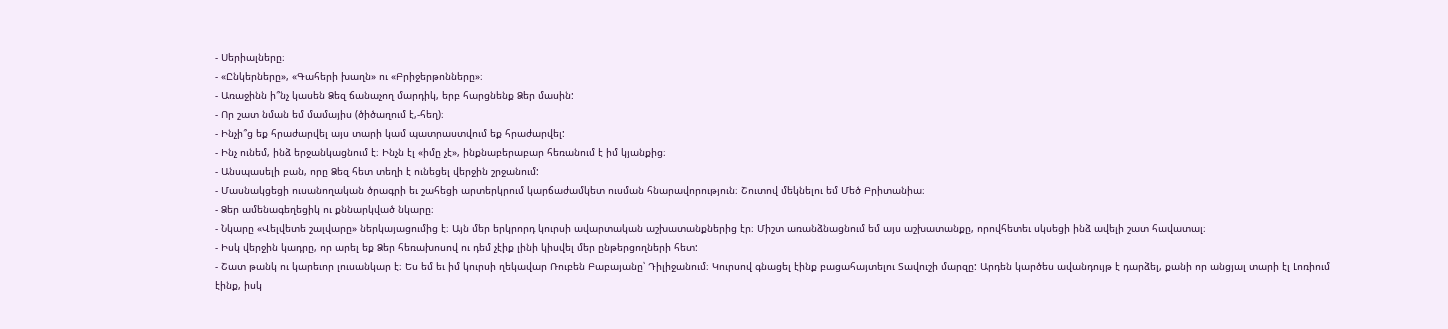- Սերիալները։
- «Ընկերները», «Գահերի խաղն» ու «Բրիջերթոնները»։
- Առաջինն ի՞նչ կասեն Ձեզ ճանաչող մարդիկ, երբ հարցնենք Ձեր մասին:
- Որ շատ նման եմ մամայիս (ծիծաղում է,-հեղ)։
- Ինչի՞ց եք հրաժարվել այս տարի կամ պատրաստվում եք հրաժարվել:
- Ինչ ունեմ, ինձ երջանկացնում է։ Ինչն էլ «իմը չէ», ինքնաբերաբար հեռանում է իմ կյանքից։
- Անսպասելի բան, որը Ձեզ հետ տեղի է ունեցել վերջին շրջանում:
- Մասնակցեցի ուսանողական ծրագրի եւ շահեցի արտերկրում կարճաժամկետ ուսման հնարավորություն։ Շուտով մեկնելու եմ Մեծ Բրիտանիա։
- Ձեր ամենագեղեցիկ ու քննարկված նկարը։
- Նկարը «Վելվետե շալվարը» ներկայացումից է։ Այն մեր երկրորդ կուրսի ավարտական աշխատանքներից էր։ Միշտ առանձնացնում եմ այս աշխատանքը, որովհետեւ սկսեցի ինձ ավելի շատ հավատալ։
- Իսկ վերջին կադրը, որ արել եք Ձեր հեռախոսով ու դեմ չէիք լինի կիսվել մեր ընթերցողների հետ:
- Շատ թանկ ու կարեւոր լուսանկար է։ Ես եմ եւ իմ կուրսի ղեկավար Ռուբեն Բաբայանը՝ Դիլիջանում։ Կուրսով գնացել էինք բացահայտելու Տավուշի մարզը: Արդեն կարծես ավանդույթ է դարձել, քանի որ անցյալ տարի էլ Լոռիում էինք, իսկ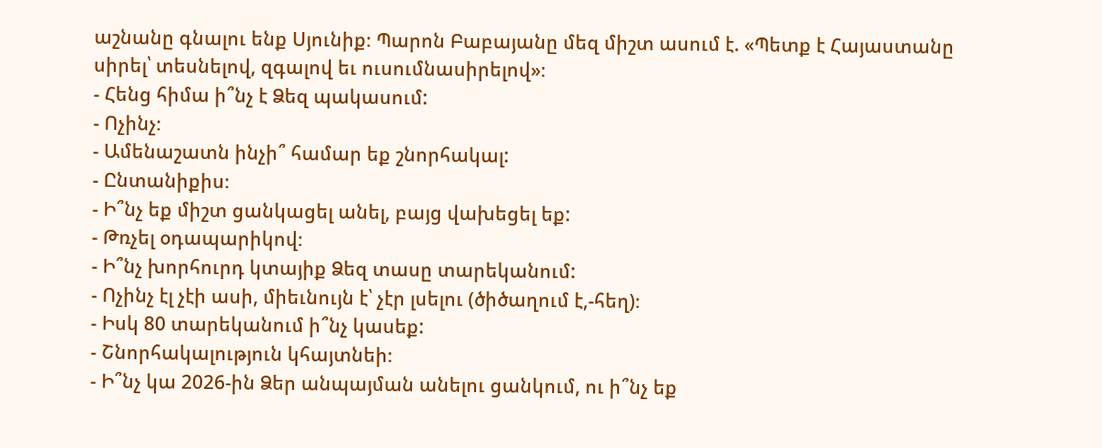աշնանը գնալու ենք Սյունիք։ Պարոն Բաբայանը մեզ միշտ ասում է. «Պետք է Հայաստանը սիրել՝ տեսնելով, զգալով եւ ուսումնասիրելով»։
- Հենց հիմա ի՞նչ է Ձեզ պակասում:
- Ոչինչ։
- Ամենաշատն ինչի՞ համար եք շնորհակալ:
- Ընտանիքիս։
- Ի՞նչ եք միշտ ցանկացել անել, բայց վախեցել եք:
- Թռչել օդապարիկով։
- Ի՞նչ խորհուրդ կտայիք Ձեզ տասը տարեկանում:
- Ոչինչ էլ չէի ասի, միեւնույն է՝ չէր լսելու (ծիծաղում է,-հեղ)։
- Իսկ 80 տարեկանում ի՞նչ կասեք:
- Շնորհակալություն կհայտնեի։
- Ի՞նչ կա 2026-ին Ձեր անպայման անելու ցանկում, ու ի՞նչ եք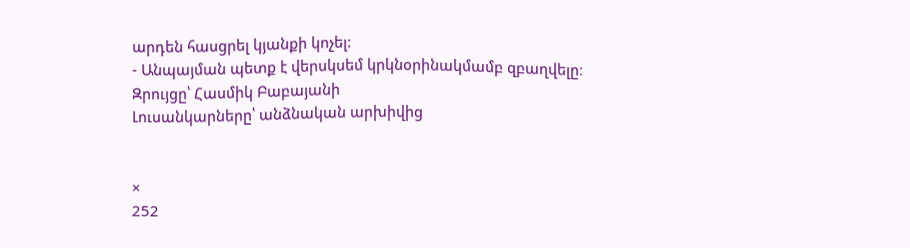արդեն հասցրել կյանքի կոչել:
- Անպայման պետք է վերսկսեմ կրկնօրինակմամբ զբաղվելը։
Զրույցը՝ Հասմիկ Բաբայանի
Լուսանկարները՝ անձնական արխիվից


×
252